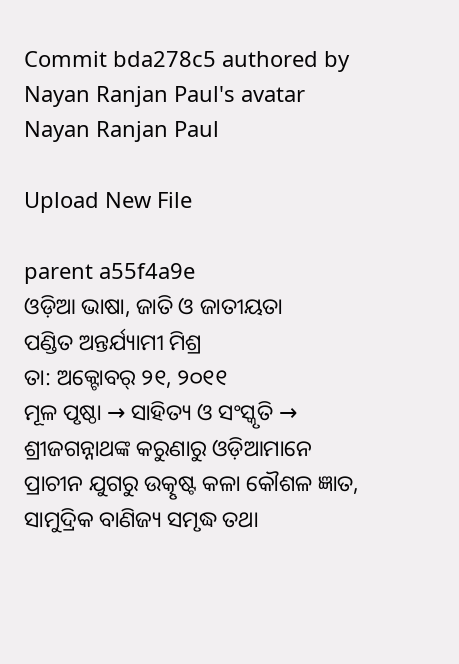Commit bda278c5 authored by Nayan Ranjan Paul's avatar Nayan Ranjan Paul

Upload New File

parent a55f4a9e
ଓଡ଼ିଆ ଭାଷା, ଜାତି ଓ ଜାତୀୟତା
ପଣ୍ଡିତ ଅନ୍ତର୍ଯ୍ୟାମୀ ମିଶ୍ର
ତା: ଅକ୍ଟୋବର୍ ୨୧, ୨୦୧୧
ମୂଳ ପୃଷ୍ଠା → ସାହିତ୍ୟ ଓ ସଂସ୍କୃତି →
ଶ୍ରୀଜଗନ୍ନାଥଙ୍କ କରୁଣାରୁ ଓଡ଼ିଆମାନେ ପ୍ରାଚୀନ ଯୁଗରୁ ଉତ୍କୃଷ୍ଟ କଳା କୌଶଳ ଜ୍ଞାତ, ସାମୁଦ୍ରିକ ବାଣିଜ୍ୟ ସମୃଦ୍ଧ ତଥା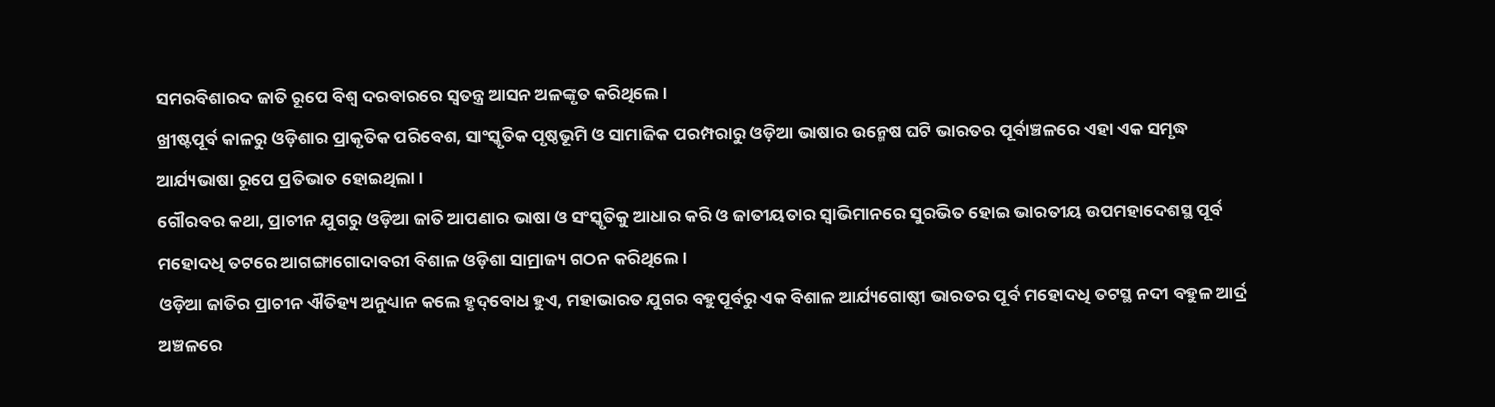ସମରବିଶାରଦ ଜାତି ରୂପେ ବିଶ୍ବ ଦରବାରରେ ସ୍ବତନ୍ତ୍ର ଆସନ ଅଳଙ୍କୃତ କରିଥିଲେ ।
ଖ୍ରୀଷ୍ଟପୂର୍ବ କାଳରୁ ଓଡ଼ିଶାର ପ୍ରାକୃତିକ ପରିବେଶ, ସାଂସ୍କୃତିକ ପୃଷ୍ଠଭୂମି ଓ ସାମାଜିକ ପରମ୍ପରାରୁ ଓଡ଼ିଆ ଭାଷାର ଉନ୍ମେଷ ଘଟି ଭାରତର ପୂର୍ବାଞ୍ଚଳରେ ଏହା ଏକ ସମୃଦ୍ଧ ଆର୍ଯ୍ୟଭାଷା ରୂପେ ପ୍ରତିଭାତ ହୋଇଥିଲା ।
ଗୌରବର କଥା, ପ୍ରାଚୀନ ଯୁଗରୁ ଓଡ଼ିଆ ଜାତି ଆପଣାର ଭାଷା ଓ ସଂସ୍କୃତିକୁ ଆଧାର କରି ଓ ଜାତୀୟତାର ସ୍ବାଭିମାନରେ ସୁରଭିତ ହୋଇ ଭାରତୀୟ ଉପମହାଦେଶସ୍ଥ ପୂର୍ବ ମହୋଦଧି ତଟରେ ଆଗଙ୍ଗାଗୋଦାବରୀ ବିଶାଳ ଓଡ଼ିଶା ସାମ୍ରାଜ୍ୟ ଗଠନ କରିଥିଲେ ।
ଓଡ଼ିଆ ଜାତିର ପ୍ରାଚୀନ ଐତିହ୍ୟ ଅନୁଧ୍ୟାନ କଲେ ହୃଦ୍‌ବୋଧ ହୁଏ, ମହାଭାରତ ଯୁଗର ବହୁପୂର୍ବରୁ ଏକ ବିଶାଳ ଆର୍ଯ୍ୟଗୋଷ୍ଠୀ ଭାରତର ପୂର୍ବ ମହୋଦଧି ତଟସ୍ଥ ନଦୀ ବହୁଳ ଆର୍ଦ୍ର ଅଞ୍ଚଳରେ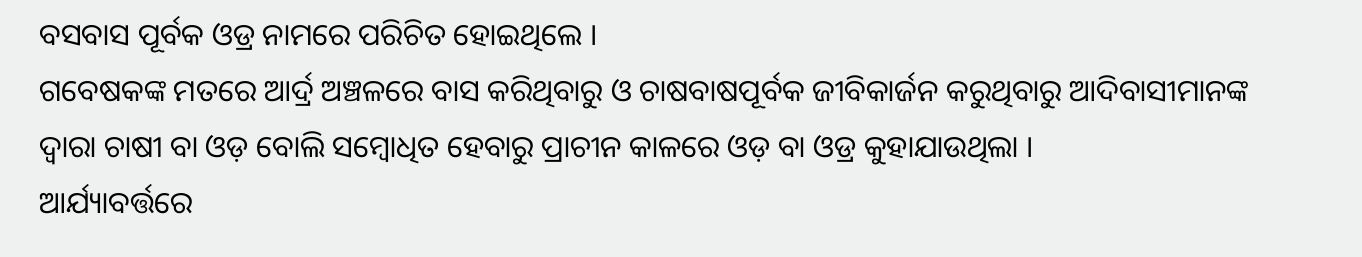ବସବାସ ପୂର୍ବକ ଓଡ୍ର ନାମରେ ପରିଚିତ ହୋଇଥିଲେ ।
ଗବେଷକଙ୍କ ମତରେ ଆର୍ଦ୍ର ଅଞ୍ଚଳରେ ବାସ କରିଥିବାରୁ ଓ ଚାଷବାଷପୂର୍ବକ ଜୀବିକାର୍ଜନ କରୁଥିବାରୁ ଆଦିବାସୀମାନଙ୍କ ଦ୍ବାରା ଚାଷୀ ବା ଓଡ଼ ବୋଲି ସମ୍ବୋଧିତ ହେବାରୁ ପ୍ରାଚୀନ କାଳରେ ଓଡ଼ ବା ଓଡ୍ର କୁହାଯାଉଥିଲା ।
ଆର୍ଯ୍ୟାବର୍ତ୍ତରେ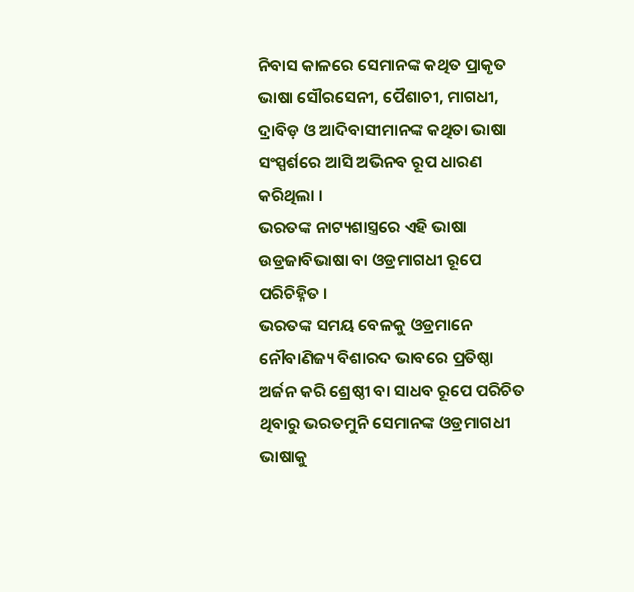ନିବାସ କାଳରେ ସେମାନଙ୍କ କଥିତ ପ୍ରାକୃତ ଭାଷା ସୌରସେନୀ, ପୈଶାଚୀ, ମାଗଧୀ, ଦ୍ରାବିଡ଼ ଓ ଆଦିବାସୀମାନଙ୍କ କଥିତା ଭାଷା ସଂସ୍ପର୍ଶରେ ଆସି ଅଭିନବ ରୂପ ଧାରଣ କରିଥିଲା ।
ଭରତଙ୍କ ନାଟ୍ୟଶାସ୍ତ୍ରରେ ଏହି ଭାଷା ଉଡ୍ରଜାବିଭାଷା ବା ଓଡ୍ରମାଗଧୀ ରୂପେ ପରିଚିହ୍ନିତ ।
ଭରତଙ୍କ ସମୟ ବେଳକୁ ଓଡ୍ରମାନେ ନୌବାଣିଜ୍ୟ ବିଶାରଦ ଭାବରେ ପ୍ରତିଷ୍ଠା ଅର୍ଜନ କରି ଶ୍ରେଷ୍ଠୀ ବା ସାଧବ ରୂପେ ପରିଚିତ ଥିବାରୁ ଭରତମୁନି ସେମାନଙ୍କ ଓଡ୍ରମାଗଧୀ ଭାଷାକୁ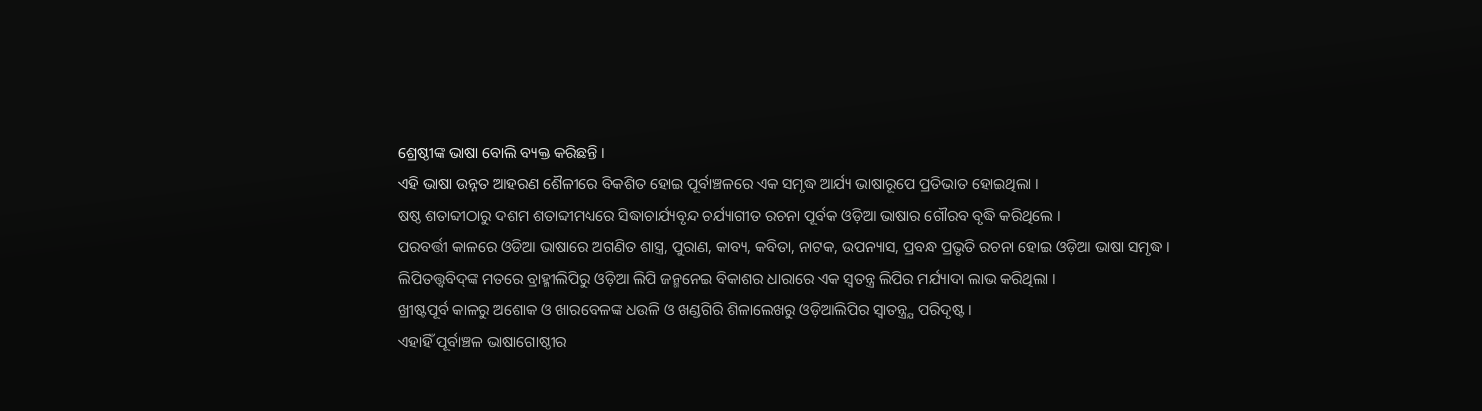ଶ୍ରେଷ୍ଠୀଙ୍କ ଭାଷା ବୋଲି ବ୍ୟକ୍ତ କରିଛନ୍ତି ।
ଏହି ଭାଷା ଉନ୍ନତ ଆହରଣ ଶୈଳୀରେ ବିକଶିତ ହୋଇ ପୂର୍ବାଞ୍ଚଳରେ ଏକ ସମୃଦ୍ଧ ଆର୍ଯ୍ୟ ଭାଷାରୂପେ ପ୍ରତିଭାତ ହୋଇଥିଲା ।
ଷଷ୍ଠ ଶତାବ୍ଦୀଠାରୁ ଦଶମ ଶତାବ୍ଦୀମଧ୍ୟରେ ସିଦ୍ଧାଚାର୍ଯ୍ୟବୃନ୍ଦ ଚର୍ଯ୍ୟାଗୀତ ରଚନା ପୂର୍ବକ ଓଡ଼ିଆ ଭାଷାର ଗୌରବ ବୃଦ୍ଧି କରିଥିଲେ ।
ପରବର୍ତ୍ତୀ କାଳରେ ଓଡିଆ ଭାଷାରେ ଅଗଣିତ ଶାସ୍ତ୍ର, ପୁରାଣ, କାବ୍ୟ, କବିତା, ନାଟକ, ଉପନ୍ୟାସ, ପ୍ରବନ୍ଧ ପ୍ରଭୃତି ରଚନା ହୋଇ ଓଡ଼ିଆ ଭାଷା ସମୃଦ୍ଧ ।
ଲିପିତତ୍ତ୍ବବିଦ୍‌ଙ୍କ ମତରେ ବ୍ରାହ୍ମୀଲିପିରୁ ଓଡ଼ିଆ ଲିପି ଜନ୍ମନେଇ ବିକାଶର ଧାରାରେ ଏକ ସ୍ବତନ୍ତ୍ର ଲିପିର ମର୍ଯ୍ୟାଦା ଲାଭ କରିଥିଲା ।
ଖ୍ରୀଷ୍ଟପୂର୍ବ କାଳରୁ ଅଶୋକ ଓ ଖାରବେଳଙ୍କ ଧଉଳି ଓ ଖଣ୍ଡଗିରି ଶିଳାଲେଖରୁ ଓଡ଼ିଆଲିପିର ସ୍ବାତନ୍ତ୍ର୍ଯ ପରିଦୃଷ୍ଟ ।
ଏହାହିଁ ପୂର୍ବାଞ୍ଚଳ ଭାଷାଗୋଷ୍ଠୀର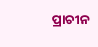ପ୍ରାଚୀନ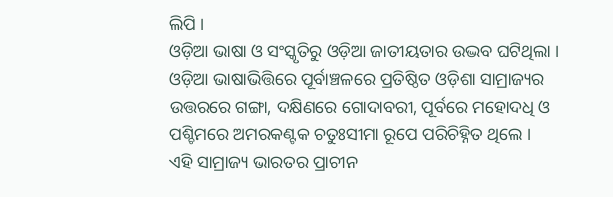ଲିପି ।
ଓଡ଼ିଆ ଭାଷା ଓ ସଂସ୍କୃତିରୁ ଓଡ଼ିଆ ଜାତୀୟତାର ଉଦ୍ଭବ ଘଟିଥିଲା ।
ଓଡ଼ିଆ ଭାଷାଭିତ୍ତିରେ ପୂର୍ବାଞ୍ଚଳରେ ପ୍ରତିଷ୍ଠିତ ଓଡ଼ିଶା ସାମ୍ରାଜ୍ୟର ଉତ୍ତରରେ ଗଙ୍ଗା, ଦକ୍ଷିଣରେ ଗୋଦାବରୀ, ପୂର୍ବରେ ମହୋଦଧି ଓ ପଶ୍ଚିମରେ ଅମରକଣ୍ଟକ ଚତୁଃସୀମା ରୂପେ ପରିଚିହ୍ନିତ ଥିଲେ ।
ଏହି ସାମ୍ରାଜ୍ୟ ଭାରତର ପ୍ରାଚୀନ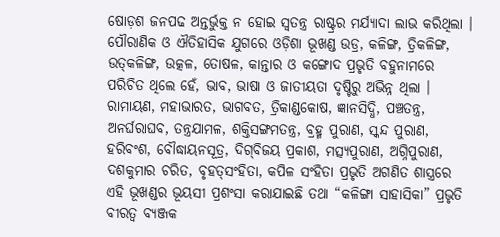ଷୋଡ଼ଶ ଜନପଢ ଅନ୍ତର୍ଭୁକ୍ତ ନ ହୋଇ ସ୍ବତନ୍ତ୍ର ରାଷ୍ଟ୍ରର ମର୍ଯ୍ୟାଦା ଲାଭ କରିଥିଲା ।
ପୌରାଣିକ ଓ ଐତିହାସିକ ଯୁଗରେ ଓଡ଼ିଶା ଭୂଖଣ୍ଡ ଉଡ୍ର, କଳିଙ୍ଗ, ତ୍ରିକଳିଙ୍ଗ, ଉତ୍‌କଳିଙ୍ଗ, ଉତ୍କଳ, ତୋଷଳ, କାନ୍ତାର ଓ କଙ୍ଗୋଦ ପ୍ରଭୃତି ବହୁନାମରେ ପରିଚିତ ଥିଲେ ହେଁ, ଭାବ, ଭାଷା ଓ ଜାତୀୟତା ଦୃଷ୍ଟିରୁ ଅଭିନ୍ନ ଥିଲା ।
ରାମାୟଣ, ମହାଭାରତ, ଭାଗବତ, ତ୍ରିକାଣ୍ଡକୋଷ, ଜ୍ଞାନସିଦ୍ଧି, ପଞ୍ଚତନ୍ତ୍ର, ଅନର୍ଘରାଘବ, ତନ୍ତ୍ରଯାମଳ, ଶକ୍ତିସଙ୍ଗମତନ୍ତ୍ର, ବ୍ରହ୍ମ ପୁରାଣ, ସ୍କନ୍ଦ ପୁରାଣ, ହରିବଂଶ, ବୌଦ୍ଧାୟନସୂତ୍ର, ଦିଗ୍‌ବିଜୟ ପ୍ରକାଶ, ମତ୍ସ୍ୟପୁରାଣ, ଅଗ୍ନିପୁରାଣ, ଦଶକୁମାର ଚରିତ, ବୃହତ୍‌ସଂହିତା, କପିଳ ସଂହିତା ପ୍ରଭୃତି ଅଗଣିତ ଶାସ୍ତ୍ରରେ ଏହି ଭୂଖଣ୍ଡର ଭୂୟସୀ ପ୍ରଶଂସା କରାଯାଇଛି ତଥା “କଳିଙ୍ଗା ସାହାସିକା” ପ୍ରଭୃତି ବୀରତ୍ବ ବ୍ୟଞ୍ଜକ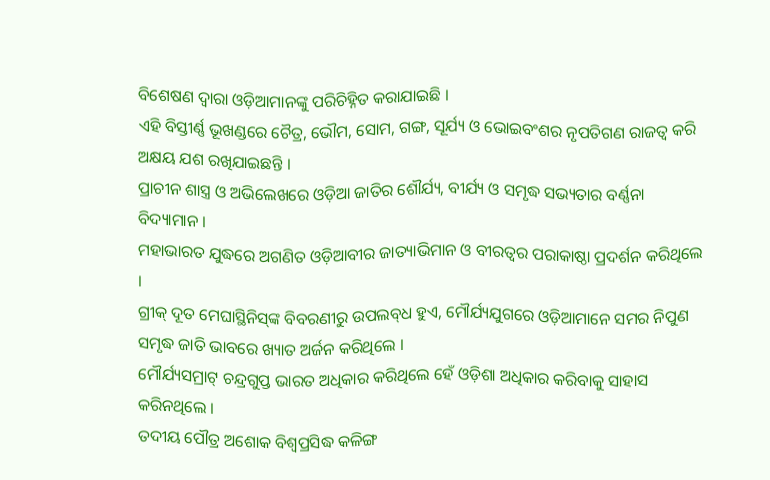ବିଶେଷଣ ଦ୍ବାରା ଓଡ଼ିଆମାନଙ୍କୁ ପରିଚିହ୍ନିତ କରାଯାଇଛି ।
ଏହି ବିସ୍ତୀର୍ଣ୍ଣ ଭୂଖଣ୍ଡରେ ଚୈତ୍ର, ଭୌମ, ସୋମ, ଗଙ୍ଗ, ସୂର୍ଯ୍ୟ ଓ ଭୋଇବଂଶର ନୃପତିଗଣ ରାଜତ୍ବ କରି ଅକ୍ଷୟ ଯଶ ରଖିଯାଇଛନ୍ତି ।
ପ୍ରାଚୀନ ଶାସ୍ତ୍ର ଓ ଅଭିଲେଖରେ ଓଡ଼ିଆ ଜାତିର ଶୌର୍ଯ୍ୟ, ବୀର୍ଯ୍ୟ ଓ ସମୃଦ୍ଧ ସଭ୍ୟତାର ବର୍ଣ୍ଣନା ବିଦ୍ୟାମାନ ।
ମହାଭାରତ ଯୁଦ୍ଧରେ ଅଗଣିତ ଓଡ଼ିଆବୀର ଜାତ୍ୟାଭିମାନ ଓ ବୀରତ୍ବର ପରାକାଷ୍ଠା ପ୍ରଦର୍ଶନ କରିଥିଲେ ।
ଗ୍ରୀକ୍‌ ଦୂତ ମେଘାସ୍ଥିନିସ୍‌ଙ୍କ ବିବରଣୀରୁ ଉପଲବ୍‌ଧ ହୁଏ, ମୌର୍ଯ୍ୟଯୁଗରେ ଓଡ଼ିଆମାନେ ସମର ନିପୁଣ ସମୃଦ୍ଧ ଜାତି ଭାବରେ ଖ୍ୟାତ ଅର୍ଜନ କରିଥିଲେ ।
ମୌର୍ଯ୍ୟସମ୍ରାଟ୍ ଚନ୍ଦ୍ରଗୁପ୍ତ ଭାରତ ଅଧିକାର କରିଥିଲେ ହେଁ ଓଡ଼ିଶା ଅଧିକାର କରିବାକୁ ସାହାସ କରିନଥିଲେ ।
ତଦୀୟ ପୌତ୍ର ଅଶୋକ ବିଶ୍ବପ୍ରସିଦ୍ଧ କଳିଙ୍ଗ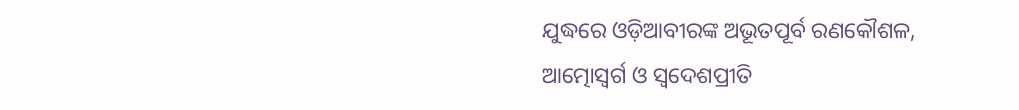ଯୁଦ୍ଧରେ ଓଡ଼ିଆବୀରଙ୍କ ଅଭୂତପୂର୍ବ ରଣକୌଶଳ, ଆତ୍ମୋସ୍ବର୍ଗ ଓ ସ୍ବଦେଶପ୍ରୀତି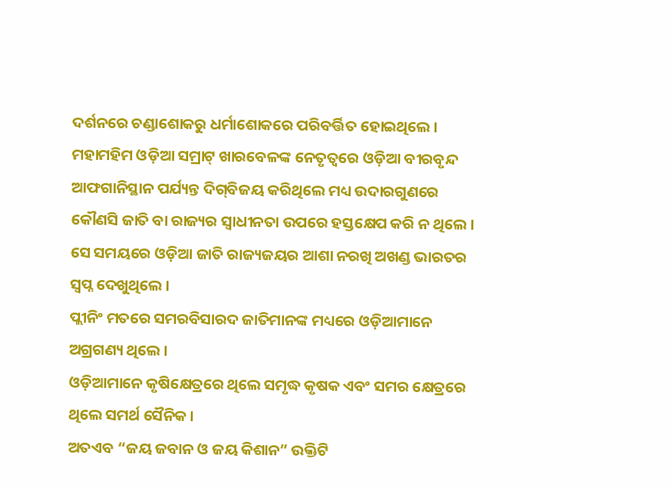ଦର୍ଶନରେ ଚଣ୍ଡାଶୋକରୁ ଧର୍ମାଶୋକରେ ପରିବର୍ତ୍ତିତ ହୋଇଥିଲେ ।
ମହାମହିମ ଓଡ଼ିଆ ସମ୍ରାଟ୍ ଖାରବେଳଙ୍କ ନେତୃତ୍ବରେ ଓଡ଼ିଆ ବୀରବୃନ୍ଦ ଆଫଗାନିସ୍ଥାନ ପର୍ଯ୍ୟନ୍ତ ଦିଗ୍‌ବିଜୟ କରିଥିଲେ ମଧ୍ୟ ଉଦାରଗୁଣରେ କୌଣସି ଜାତି ବା ରାଜ୍ୟର ସ୍ବାଧୀନତା ଉପରେ ହସ୍ତକ୍ଷେପ କରି ନ ଥିଲେ ।
ସେ ସମୟରେ ଓଡ଼ିଆ ଜାତି ରାଜ୍ୟଜୟର ଆଶା ନରଖି ଅଖଣ୍ଡ ଭାରତର ସ୍ବପ୍ନ ଦେଖୁଥିଲେ ।
ପ୍ଲୀନିଂ ମତରେ ସମରବିସାରଦ ଜାତିମାନଙ୍କ ମଧ୍ୟରେ ଓଡ଼ିଆମାନେ ଅଗ୍ରଗଣ୍ୟ ଥିଲେ ।
ଓଡ଼ିଆମାନେ କୃଷିକ୍ଷେତ୍ରରେ ଥିଲେ ସମୃଦ୍ଧ କୃଷକ ଏବଂ ସମର କ୍ଷେତ୍ରରେ ଥିଲେ ସମର୍ଥ ସୈନିକ ।
ଅତଏବ “ଜୟ ଜବାନ ଓ ଜୟ କିଶାନ” ଉକ୍ତିଟି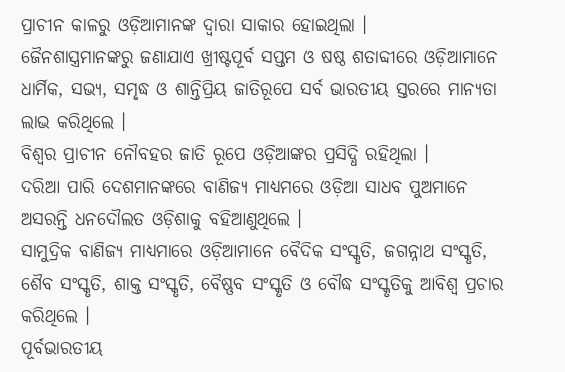ପ୍ରାଚୀନ କାଳରୁ ଓଡ଼ିଆମାନଙ୍କ ଦ୍ବାରା ସାକାର ହୋଇଥିଲା ।
ଜୈନଶାସ୍ତ୍ରମାନଙ୍କରୁ ଜଣାଯାଏ ଖ୍ରୀଷ୍ଟପୂର୍ବ ସପ୍ତମ ଓ ଷଷ୍ଠ ଶତାବ୍ଦୀରେ ଓଡ଼ିଆମାନେ ଧାର୍ମିକ, ସଭ୍ୟ, ସମୃଦ୍ଧ ଓ ଶାନ୍ତିପ୍ରିୟ ଜାତିରୂପେ ସର୍ବ ଭାରତୀୟ ସ୍ତରରେ ମାନ୍ୟତା ଲାଭ କରିଥିଲେ ।
ବିଶ୍ବର ପ୍ରାଚୀନ ନୌବହର ଜାତି ରୂପେ ଓଡ଼ିଆଙ୍କର ପ୍ରସିଦ୍ଧି ରହିଥିଲା ।
ଦରିଆ ପାରି ଦେଶମାନଙ୍କରେ ବାଣିଜ୍ୟ ମାଧ୍ୟମରେ ଓଡ଼ିଆ ସାଧବ ପୁଅମାନେ ଅସରନ୍ତି ଧନଦୌଲତ ଓଡ଼ିଶାକୁ ବହିଆଣୁଥିଲେ ।
ସାମୁଦ୍ରିକ ବାଣିଜ୍ୟ ମାଧ୍ୟମାରେ ଓଡ଼ିଆମାନେ ବୈଦିକ ସଂସ୍କୃତି, ଜଗନ୍ନାଥ ସଂସ୍କୃତି, ଶୈବ ସଂସ୍କୃତି, ଶାକ୍ତ ସଂସ୍କୃତି, ବୈଷ୍ଣବ ସଂସ୍କୃତି ଓ ବୌଦ୍ଧ ସଂସ୍କୃତିକୁ ଆବିଶ୍ବ ପ୍ରଚାର କରିଥିଲେ ।
ପୂର୍ବଭାରତୀୟ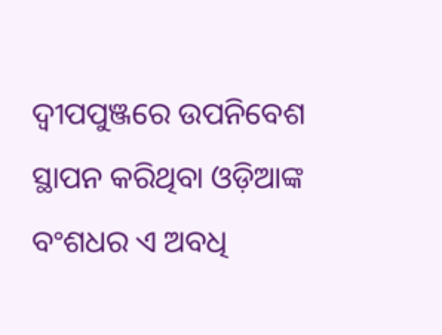ଦ୍ବୀପପୁଞ୍ଜରେ ଉପନିବେଶ ସ୍ଥାପନ କରିଥିବା ଓଡ଼ିଆଙ୍କ ବଂଶଧର ଏ ଅବଧି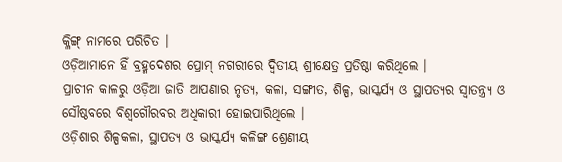କ୍ଳିଙ୍ଗ୍ ନାମରେ ପରିଚିତ ।
ଓଡ଼ିଆମାନେ ହିଁ ବ୍ରହ୍ମଦେଶର ପ୍ରୋମ୍ ନଗରୀରେ ଦ୍ବିତୀୟ ଶ୍ରୀକ୍ଷେତ୍ର ପ୍ରତିଷ୍ଠା କରିଥିଲେ ।
ପ୍ରାଚୀନ କାଳରୁ ଓଡ଼ିଆ ଜାତି ଆପଣାର ନୃତ୍ୟ, କଳା, ସଙ୍ଗୀତ, ଶିଳ୍ପ, ଭାସ୍କର୍ଯ୍ୟ ଓ ସ୍ଥାପତ୍ୟର ସ୍ବାତନ୍ତ୍ର୍ଯ ଓ ସୌଷ୍ଠବରେ ବିଶ୍ବଗୌରବର ଅଧିକାରୀ ହୋଇପାରିଥିଲେ ।
ଓଡ଼ିଶାର ଶିଳ୍ପକଳା, ସ୍ଥାପତ୍ୟ ଓ ଭାସ୍କର୍ଯ୍ୟ କଳିଙ୍ଗ ଶ୍ରେଣୀୟ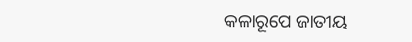କଳାରୂପେ ଜାତୀୟ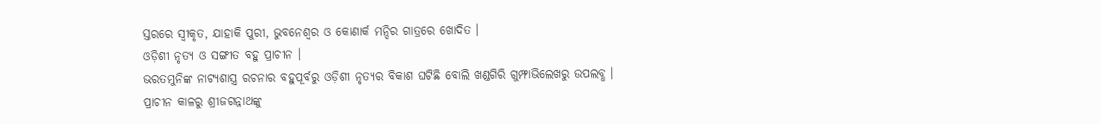ସ୍ତରରେ ସ୍ବୀକୃତ, ଯାହାକି ପୁରୀ, ଭୁବନେଶ୍ବର ଓ କୋଣାର୍କ ମନ୍ଦିର ଗାତ୍ରରେ ଖୋଦିତ ।
ଓଡ଼ିଶୀ ନୃତ୍ୟ ଓ ସଙ୍ଗୀତ ବହୁ ପ୍ରାଚୀନ ।
ଭରତମୁନିଙ୍କ ନାଟ୍ୟଶାସ୍ତ୍ର ରଚନାର ବହୁପୂର୍ବରୁ ଓଡ଼ିଶୀ ନୃତ୍ୟର ବିକାଶ ଘଟିଛି ବୋଲି ଖଣ୍ଡଗିରି ଗୁମ୍ଫାଭିଲେଖରୁ ଉପଲବ୍ଧ ।
ପ୍ରାଚୀନ କାଳରୁ ଶ୍ରୀଜଗନ୍ନାଥଙ୍କୁ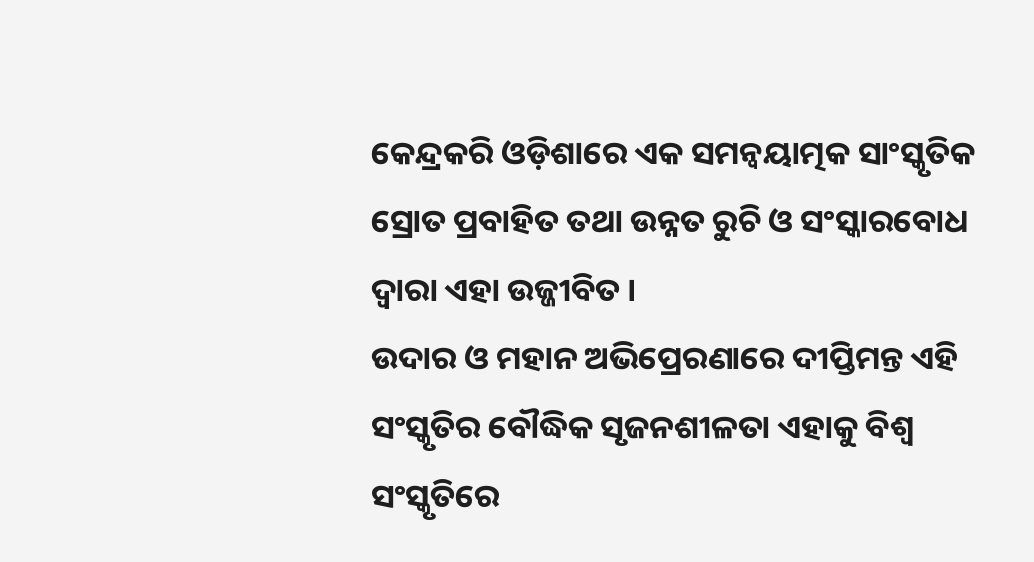କେନ୍ଦ୍ରକରି ଓଡ଼ିଶାରେ ଏକ ସମନ୍ବୟାତ୍ମକ ସାଂସ୍କୃତିକ ସ୍ରୋତ ପ୍ରବାହିତ ତଥା ଉନ୍ନତ ରୁଚି ଓ ସଂସ୍କାରବୋଧ ଦ୍ବାରା ଏହା ଉଜ୍ଜୀବିତ ।
ଉଦାର ଓ ମହାନ ଅଭିପ୍ରେରଣାରେ ଦୀପ୍ତିମନ୍ତ ଏହି ସଂସ୍କୃତିର ବୌଦ୍ଧିକ ସୃଜନଶୀଳତା ଏହାକୁ ବିଶ୍ବ ସଂସ୍କୃତିରେ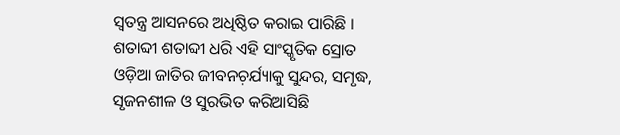ସ୍ବତନ୍ତ୍ର ଆସନରେ ଅଧିଷ୍ଠିତ କରାଇ ପାରିଛି ।
ଶତାବ୍ଦୀ ଶତାବ୍ଦୀ ଧରି ଏହି ସାଂସ୍କୃତିକ ସ୍ରୋତ ଓଡ଼ିଆ ଜାତିର ଜୀବନଚ଼ର୍ଯ୍ୟାକୁ ସୁନ୍ଦର, ସମୃଦ୍ଧ, ସୃଜନଶୀଳ ଓ ସୁରଭିତ କରିଆସିଛି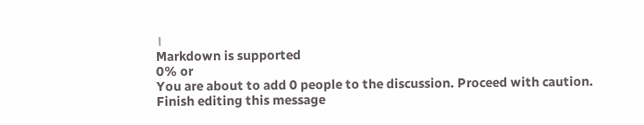।
Markdown is supported
0% or
You are about to add 0 people to the discussion. Proceed with caution.
Finish editing this message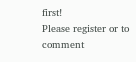first!
Please register or to comment